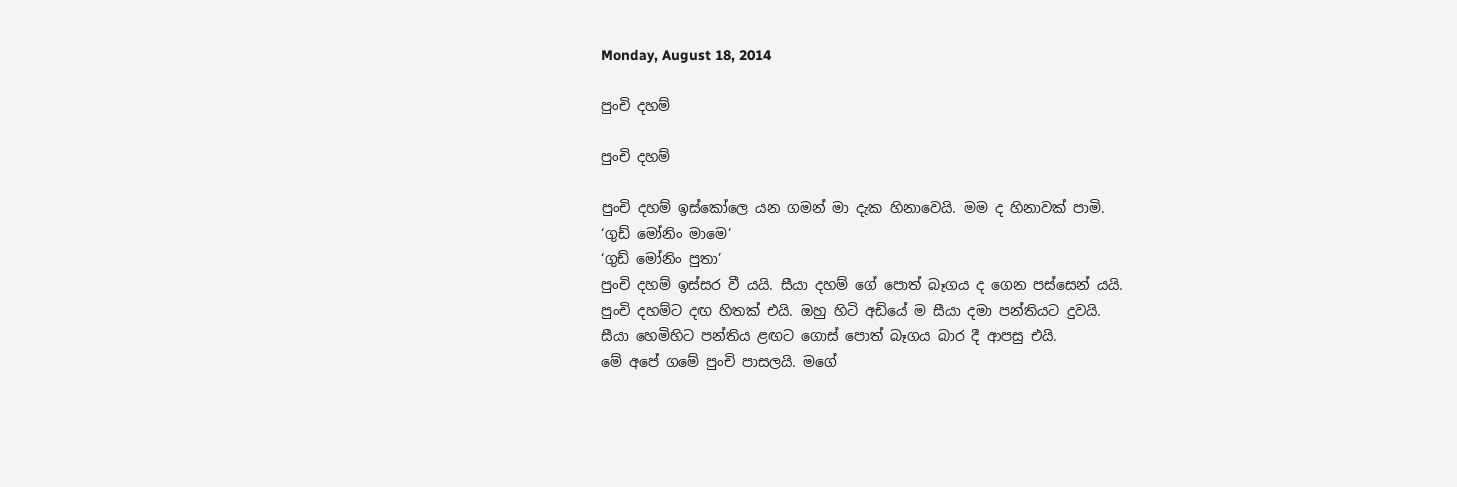Monday, August 18, 2014

පුංචි දහම්

පුංචි දහම්

පුංචි දහම් ඉස්කෝලෙ යන ගමන් මා දැක හිනාවෙයි. මම ද හිනාවක් පාමි.
‘ගුඩ් මෝනිං මාමෙ’
‘ගුඩ් මෝනිං පුතා’
පුංචි දහම් ඉස්සර වී යයි. සීයා දහම් ගේ පොත් බෑගය ද ගෙන පස්සෙන් යයි.
පුංචි දහම්ට දඟ හිතක් එයි. ඔහු හිටි අඩියේ ම සීයා දමා පන්තියට දුවයි.
සීයා හෙමිහිට පන්තිය ළඟට ගොස් පොත් බෑගය බාර දී ආපසු එයි.
මේ අපේ ගමේ පුංචි පාසලයි. මගේ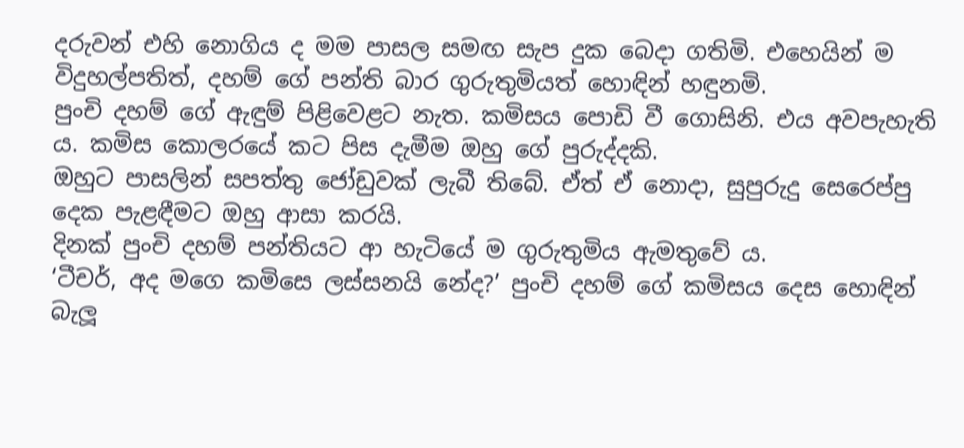දරුවන් එහි නොගිය ද මම පාසල සමඟ සැප දුක බෙදා ගතිමි. එහෙයින් ම විදුහල්පතිත්, දහම් ගේ පන්ති බාර ගුරුතුමියත් හොඳින් හඳුනමි.
පුංචි දහම් ගේ ඇඳුම් පිළිවෙළට නැත. කමිසය පොඩි වී ගොසිනි. එය අවපැහැති ය. කමිස කොලරයේ කට පිස දැමීම ඔහු ගේ පුරුද්දකි.
ඔහුට පාසලින් සපත්තු ජෝඩුවක් ලැබී තිබේ. ඒත් ඒ නොදා, සුපුරුදු සෙරෙප්පු දෙක පැළඳීමට ඔහු ආසා කරයි.
දිනක් පුංචි දහම් පන්තියට ආ හැටියේ ම ගුරුතුමිය ඇමතුවේ ය.
‘ටීචර්, අද මගෙ කමිසෙ ලස්සනයි නේද?’ පුංචි දහම් ගේ කමිසය දෙස හොඳින් බැලූ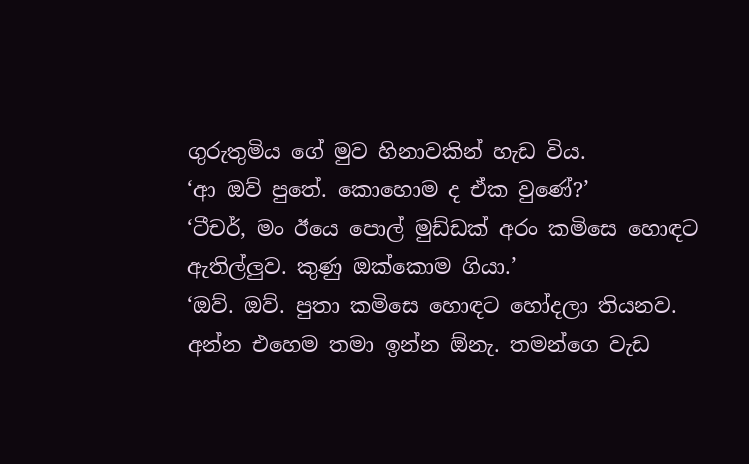ගුරුතුමිය ගේ මුව හිනාවකින් හැඩ විය.
‘ආ ඔව් පුතේ. කොහොම ද ඒක වුණේ?’
‘ටීචර්, මං ඊයෙ පොල් මුඩ්ඩක් අරං කමිසෙ හොඳට ඇතිල්ලුව. කුණු ඔක්කොම ගියා.’
‘ඔව්. ඔව්. පුතා කමිසෙ හොඳට හෝදලා තියනව. අන්න එහෙම තමා ඉන්න ඕනැ. තමන්ගෙ වැඩ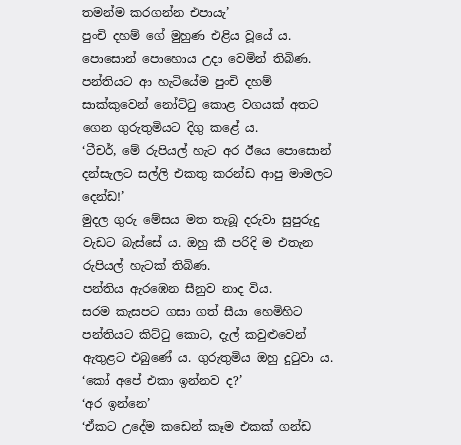තමන්ම කරගන්න එපායැ’
පුංචි දහම් ගේ මුහුණ එළිය වූයේ ය.
පොසොන් පොහොය උදා වෙමින් තිබිණ.
පන්තියට ආ හැටියේම පුංචි දහම් සාක්කුවෙන් නෝට්ටු කොළ වගයක් අතට ගෙන ගුරුතුමියට දිගු කළේ ය.
‘ටීචර්, මේ රුපියල් හැට අර ඊයෙ පොසොන් දන්සැලට සල්ලි එකතු කරන්ඩ ආපු මාමලට දෙන්ඩ!’
මුදල ගුරු මේසය මත තැබූ දරුවා සුපුරුදු වැඩට බැස්සේ ය. ඔහු කී පරිදි ම එතැන රුපියල් හැටක් තිබිණ.
පන්තිය ඇරඹෙන සීනුව නාද විය.
සරම කැසපට ගසා ගත් සීයා හෙමිහිට පන්තියට කිට්ටු කොට, දැල් කවුළුවෙන් ඇතුළට එබුණේ ය. ගුරුතුමිය ඔහු දුටුවා ය.
‘කෝ අපේ එකා ඉන්නව ද?’
‘අර ඉන්නෙ’
‘ඒකට උදේම කඩෙන් කෑම එකක් ගන්ඩ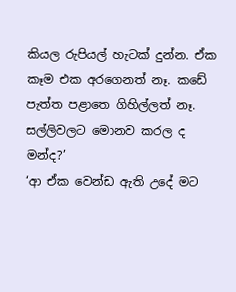කියල රුපියල් හැටක් දුන්න. ඒක කෑම එක අරගෙනත් නෑ. කඩේ පැත්ත පළාතෙ ගිහිල්ලත් නෑ. සල්ලිවලට මොනව කරල ද මන්ද?’
‘ආ ඒක වෙන්ඩ ඇති උදේ මට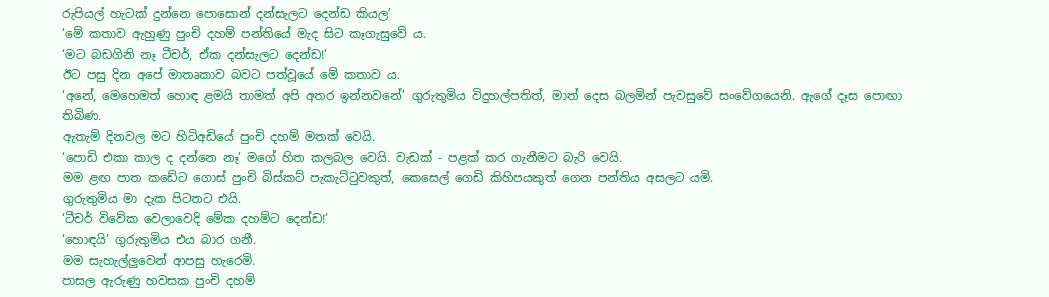රුපියල් හැටක් දුන්නෙ පොසොන් දන්සැලට දෙන්ඩ කියල’
‘මේ කතාව ඇහුණු පුංචි දහම් පන්තියේ මැද සිට කෑගැසුවේ ය.
‘මට බඩගිනි නෑ ටීචර්, ඒක දන්සැලට දෙන්ඩ!’
ඊට පසු දින අපේ මාතෘකාව බවට පත්වූයේ මේ කතාව ය.
‘අනේ, මෙහෙමත් හොඳ ළමයි තාමත් අපි අතර ඉන්නවනේ’ ගුරුතුමිය විදුහල්පතිත්, මාත් දෙස බලමින් පැවසුවේ සංවේගයෙනි. ඇගේ දෑස පොඟා තිබිණ.
ඇතැම් දිනවල මට හිටිඅඩියේ පුංචි දහම් මතක් වෙයි.
‘පොඩි එකා කාල ද දන්නෙ නෑ’ මගේ හිත කලබල වෙයි. වැඩක් - පළක් කර ගැනීමට බැරි වෙයි.
මම ළඟ පාත කඩේට ගොස් පුංචි බිස්කට් පැකැට්ටුවකුත්, කෙසෙල් ගෙඩි කිහිපයකුත් ගෙන පන්තිය අසලට යමි.
ගුරුතුමිය මා දැක පිටතට එයි.
‘ටීචර් විවේක වෙලාවෙදි මේක දහම්ට දෙන්ඩ!’
‘හොඳයි’ ගුරුතුමිය එය බාර ගනී.
මම සැහැල්ලුවෙන් ආපසු හැරෙමි.
පාසල ඇරුණු හවසක පුංචි දහම්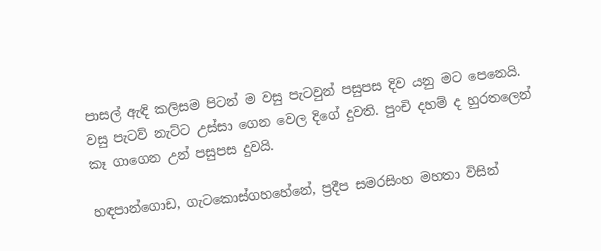පාසල් ඇඳි කලිසම පිටන් ම වසු පැටවුන් පසුපස දිව යනු මට පෙනෙයි.
වසු පැටව් නැට්ට උස්සා ගෙන වෙල දිගේ දුවති. පුංචි දහම් ද හුරතලෙන් කෑ ගාගෙන උන් පසුපස දුවයි.

හඳපාන්ගොඩ, ගැටකොස්ගහහේනේ, ප්‍රදීප සමරසිංහ මහතා විසින්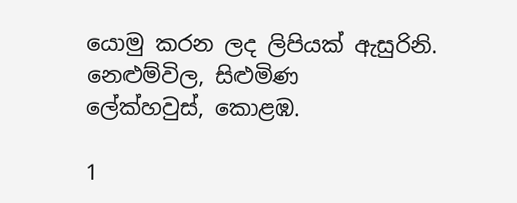යොමු කරන ලද ලිපියක් ඇසුරිනි.
නෙළුම්විල, සිළුමිණ
ලේක්හවුස්, කොළඹ.

1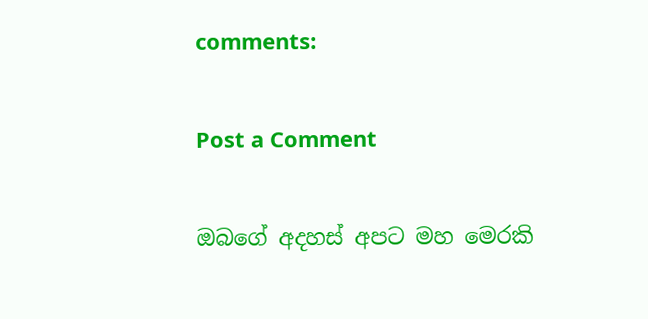comments:

Post a Comment

ඔබගේ අදහස් අපට මහ මෙරකි